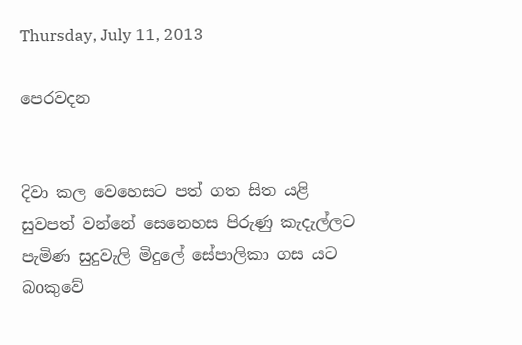Thursday, July 11, 2013

පෙරවදන


දිවා කල වෙහෙසට පත් ගත සිත යළි සුවපත් වන්නේ සෙනෙහස පිරුණු කැදැල්ලට පැමිණ සුදුවැලි මිදුලේ සේපාලිකා ගස යට බoකුවේ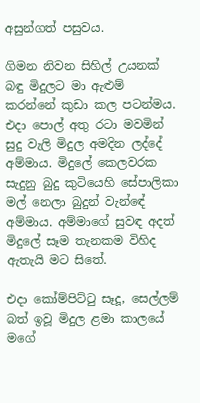අසුන්ගත් පසුවය.

ගිමන නිවන සිහිල් උයනක් බඳු මිදුලට මා ඇළුම් කරන්නේ කුඩා කල පටන්මය. එදා පොල් අතු රටා මවමින් සුදු වැලි මිදුල අමදින ලද්දේ අම්මාය. මිදුලේ කෙලවරක සැදුනු බුදු කුටියෙහි සේපාලිකා මල් නෙලා බුදුන් වැන්ඳේ අම්මාය. අම්මාගේ සුවඳ අදත් මිදුලේ සෑම තැනකම විහිද ඇතැයි මට සිතේ.

එදා කෝම්පිට්ටු සෑදූ, සෙල්ලම් බත් ඉවූ මිදුල ළමා කාලයේ මගේ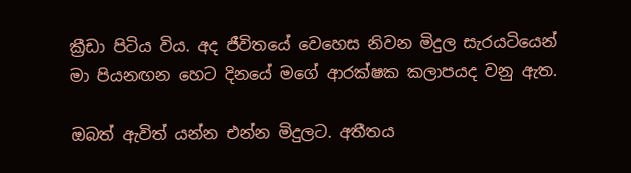ක්‍රීඩා පිටිය විය. අද ජීවිතයේ වෙහෙස නිවන මිදුල සැරයටියෙන් මා පියනඟන හෙට දිනයේ මගේ ආරක්ෂක කලාපයද වනු ඇත.

ඔබත් ඇවිත් යන්න එන්න මිදුලට. අතීතය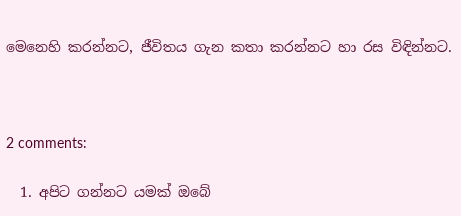මෙනෙහි කරන්නට, ජීවිතය ගැන කතා කරන්නට හා රස විඳින්නට.



2 comments:

  1. අපිට ගන්නට යමක් ඔබේ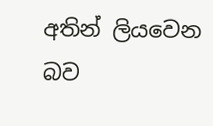අතින් ලියවෙන බව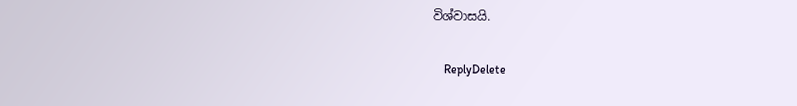විශ්වාසයි.

    ReplyDelete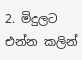2. මිදුලට එන්න කලින්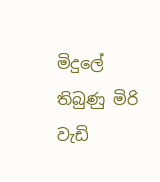මිදුලේ තිබුණු මිරි වැඩි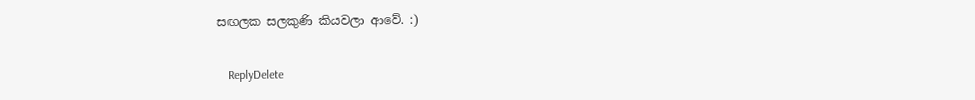සඟලක සලකුණි කියවලා ආවේ. :)

    ReplyDelete